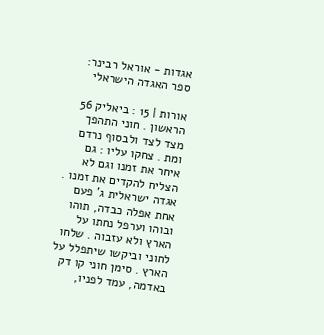אגדות - אוראל רבינר: ספר האגדה הישראלי

אורות | 15 : ביאליק 56 הראשון . חוני התהפך מצד לצד ולבסוף נרדם ומת . צחקו עליו : גם איחר את זמנו וגם לא הצליח להקדים את זמנו . אגדה ישראלית ג' פעם אחת אפלה כבדה, תוהו ובוהו וערפל נחתו על הארץ ולא עזבוה . שלחו לחוני וביקשו שיתפלל על הארץ . סימן חוני קו דק באדמה, עמד לפניו,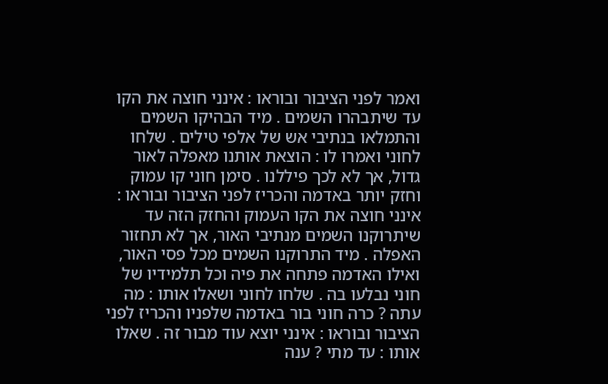ואמר לפני הציבור ובוראו : אינני חוצה את הקו עד שיתבהרו השמים . מיד הבהיקו השמים והתמלאו בנתיבי אש של אלפי טילים . שלחו לחוני ואמרו לו : הוצאת אותנו מאפלה לאור גדול, אך לא לכך פיללנו . סימן חוני קו עמוק וחזק יותר באדמה והכריז לפני הציבור ובוראו : אינני חוצה את הקו העמוק והחזק הזה עד שיתרוקנו השמים מנתיבי האור, אך לא תחזור האפלה . מיד התרוקנו השמים מכל פסי האור, ואילו האדמה פתחה את פיה וכל תלמידיו של חוני נבלעו בה . שלחו לחוני ושאלו אותו : מה עתה ? כרה חוני בור באדמה שלפניו והכריז לפני הציבור ובוראו : אינני יוצא עוד מבור זה . שאלו אותו : עד מתי ? ענה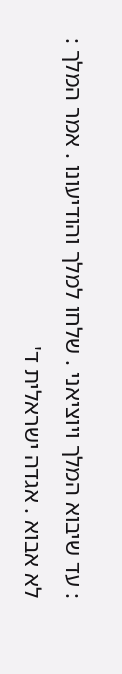: עד שיבוא המלך ויוציאני . שלחו למלך והודיעונו . אמר המלך : לא אבוא . אגדה ישראלית ד'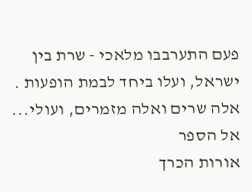פעם התערבבו מלאכי - שרת בין ישראל, ועלו ביחד לבמת הופעות . אלה שרים ואלה מזמרים, ועולי...  אל הספר
אורות הכרך